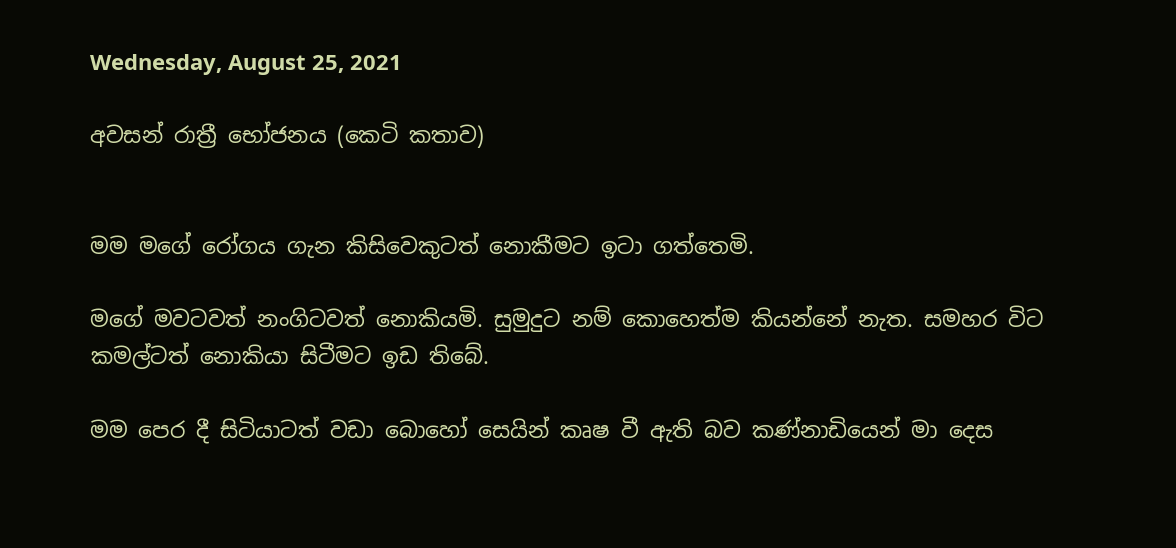Wednesday, August 25, 2021

අවසන් රාත්‍රී භෝජනය (කෙටි කතාව)


මම මගේ රෝගය ගැන කිසිවෙකුටත් නොකීමට ඉටා ගත්තෙමි.

මගේ මවටවත් නංගිටවත් නොකියමි. සුමුදුට නම් කොහෙත්ම කියන්නේ නැත. සමහර විට කමල්ටත් නොකියා සිටීමට ඉඩ තිබේ.

මම පෙර දී සිටියාටත් වඩා බොහෝ සෙයින් කෘෂ වී ඇති බව කණ්නාඩියෙන් මා දෙස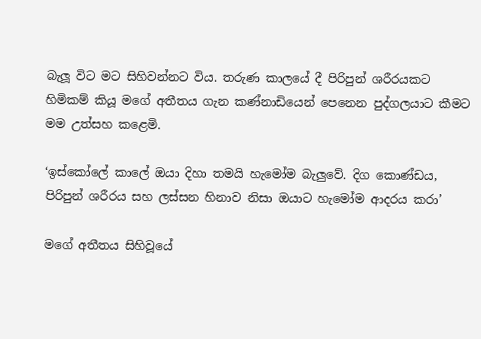බැලූ විට මට සිහිවන්නට විය. තරුණ කාලයේ දී පිරිපුන් ශරීරයකට හිමිකම් කියූ මගේ අතීතය ගැන කණ්නාඩියෙන් පෙනෙන පුද්ගලයාට කීමට මම උත්සහ කළෙමි.

‘ඉස්කෝලේ කාලේ ඔයා දිහා තමයි හැමෝම බැලුවේ. දිග කොණ්ඩය, පිරිපුන් ශරීරය සහ ලස්සන හිනාව නිසා ඔයාට හැමෝම ආදරය කරා’

මගේ අතීතය සිහිවූයේ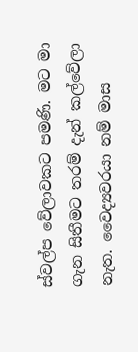ස්වල්ප වේලාවකට පමණි. මට මා ගැන සිතීමට තරම් දැන් කල්වේලා නැත. වෛද්‍යවරයා නම් මාස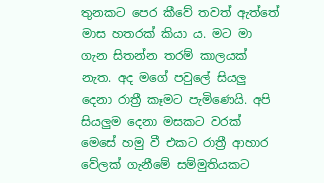තුනකට පෙර කීවේ තවත් ඇත්තේ මාස හතරක් කියා ය. මට මා ගැන සිතන්න තරම් කාලයක් නැත. අද මගේ පවුලේ සියලු දෙනා රාත්‍රී කෑමට පැමිණෙයි. අපි සියලුම දෙනා මසකට වරක් මෙසේ හමු වී එකට රාත්‍රී ආහාර වේලක් ගැනීමේ සම්මුතියකට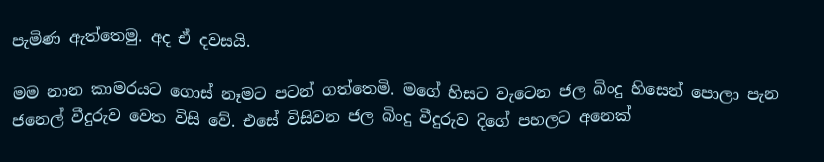පැමිණ ඇත්තෙමු. අද ඒ දවසයි.

මම නාන කාමරයට ගොස් නෑමට පටන් ගත්තෙමි. මගේ හිසට වැටෙන ජල බිංදු හිසෙන් පොලා පැන ජනෙල් වීදුරුව වෙත විසි වේ. එසේ විසිවන ජල බිංදු වීදුරුව දිගේ පහලට අනෙක්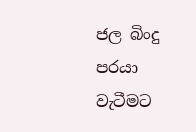ජල බිංදු පරයා වැටීමට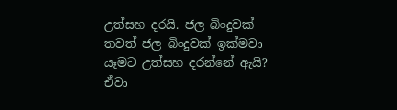උත්සහ දරයි. ජල බිංදුවක් තවත් ජල බිංදුවක් ඉක්මවා යෑමට උත්සහ දරන්නේ ඇයි? ඒවා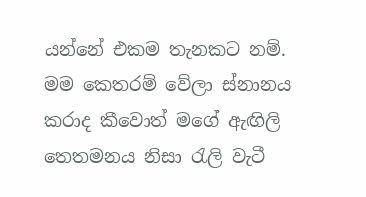යන්නේ එකම තැනකට නම්. මම කෙතරම් වේලා ස්නානය කරාද කීවොත් මගේ ඇඟිලි තෙතමනය නිසා රැලි වැටී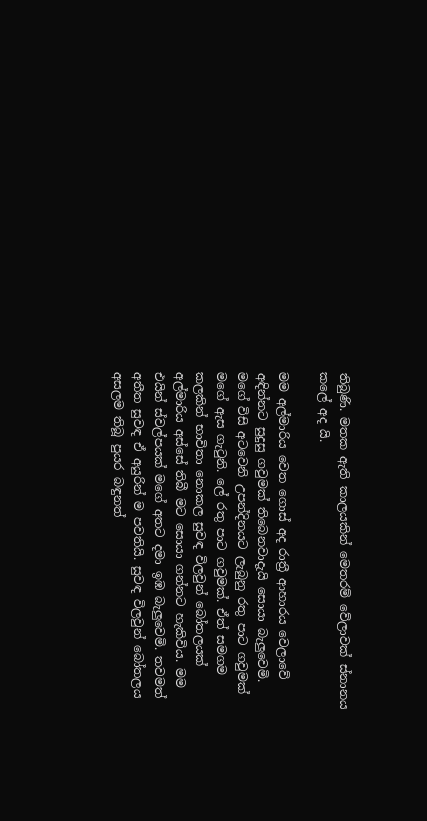තිබුණි. මතක ඇති කාලයකින් මෙතරම් වේලාවක් ස්නානය කලේ අද යි.

මම අල්මාරිය වෙත ගොස් අද රාත්‍රී ආහාරය වෙලාවේ අඳින්නට සුදුසු ගවුමක් තිබෙනවාදැයි සොයා බැලුවෙමි. මගේ විසි අටවෙනි උපන්දිනයට ලැබුනු රතු පාට ගවුමක් මගේ ඇස ගැටුනි. ලේ රතු පාට ගවුමක්. ඒත් සමගම කලකින් භාවිතා නොකල සුවඳ විලවුන් බෝතලයක් අල්මාරිය අස්සේ තිබී මට සොයා ගන්නට හැකිවිය. මම එයින් ස්වල්පයක් මගේ අතට දමා ඉඹ බැලුවෙමි. තවමත් අතීත සුවඳ ඒ අයුරින් ම පවතියි. සුවඳ විලවුන් බෝතලය අසලම තිබූ පුයර බඳුනත්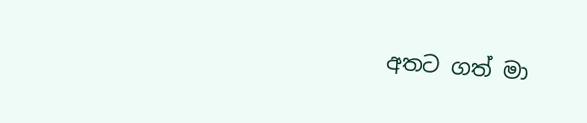අතට ගත් මා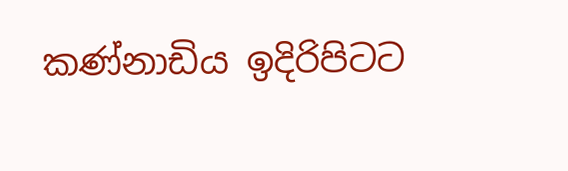කණ්නාඩිය ඉදිරිපිටට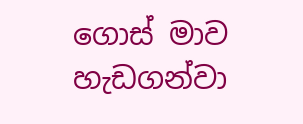ගොස් මාව හැඩගන්වා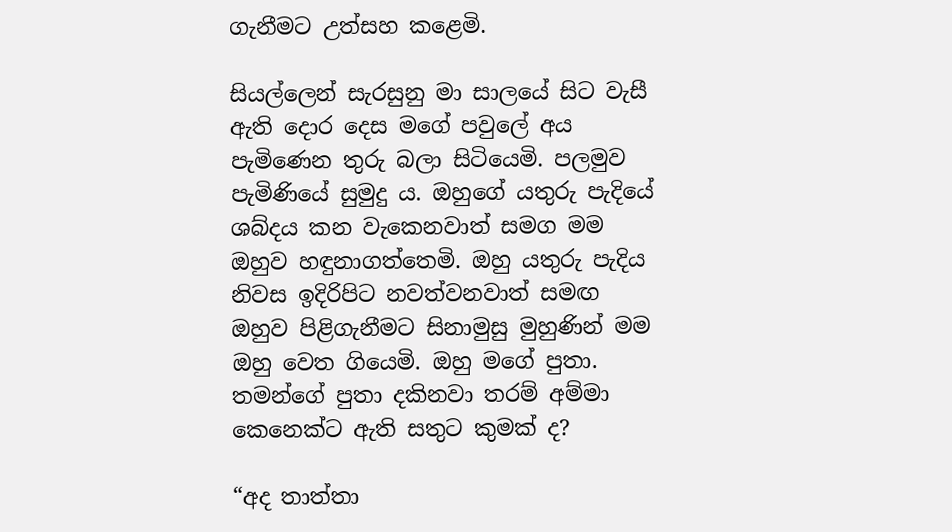ගැනීමට උත්සහ කළෙමි.

සියල්ලෙන් සැරසුනු මා සාලයේ සිට වැසී ඇති දොර දෙස මගේ පවුලේ අය පැමිණෙන තුරු බලා සිටියෙමි. පලමුව පැමිණියේ සුමුදු ය. ඔහුගේ යතුරු පැදියේ ශබ්දය කන වැකෙනවාත් සමග මම ඔහුව හඳුනාගත්තෙමි. ඔහු යතුරු පැදිය නිවස ඉදිරිපිට නවත්වනවාත් සමඟ ඔහුව පිළිගැනීමට සිනාමුසු මුහුණින් මම ඔහු වෙත ගියෙමි. ඔහු මගේ පුතා. තමන්ගේ පුතා දකිනවා තරම් අම්මා කෙනෙක්ට ඇති සතුට කුමක් ද?

“අද තාත්තා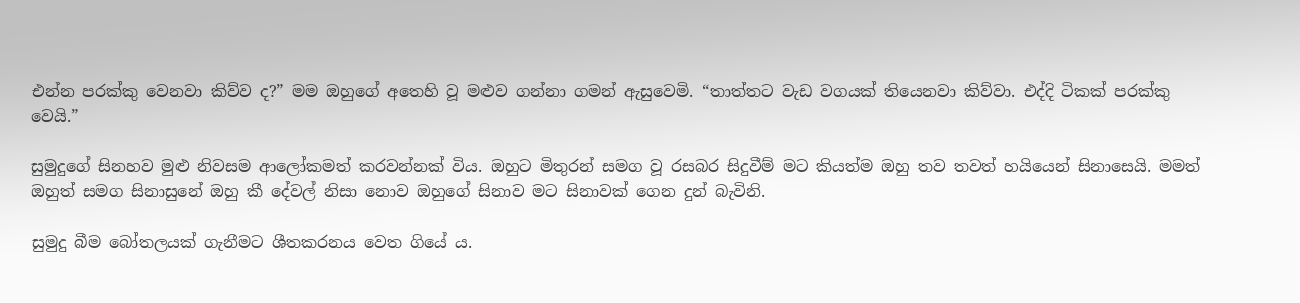එන්න පරක්කු වෙනවා කිව්ව ද?” මම ඔහුගේ අතෙහි වූ මළුව ගන්නා ගමන් ඇසුවෙමි. “තාත්තට වැඩ වගයක් තියෙනවා කිව්වා. එද්දි ටිකක් පරක්කු වෙයි.”

සුමුදුගේ සිනහව මුළු නිවසම ආලෝකමත් කරවන්නක් විය. ඔහුට මිතුරන් සමග වූ රසබර සිදුවීම් මට කියත්ම ඔහු තව තවත් හයියෙන් සිනාසෙයි. මමත් ඔහුත් සමග සිනාසුනේ ඔහු කී දේවල් නිසා නොව ඔහුගේ සිනාව මට සිනාවක් ගෙන දුන් බැවිනි.

සුමුදු බීම බෝතලයක් ගැනීමට ශීතකරනය වෙත ගියේ ය.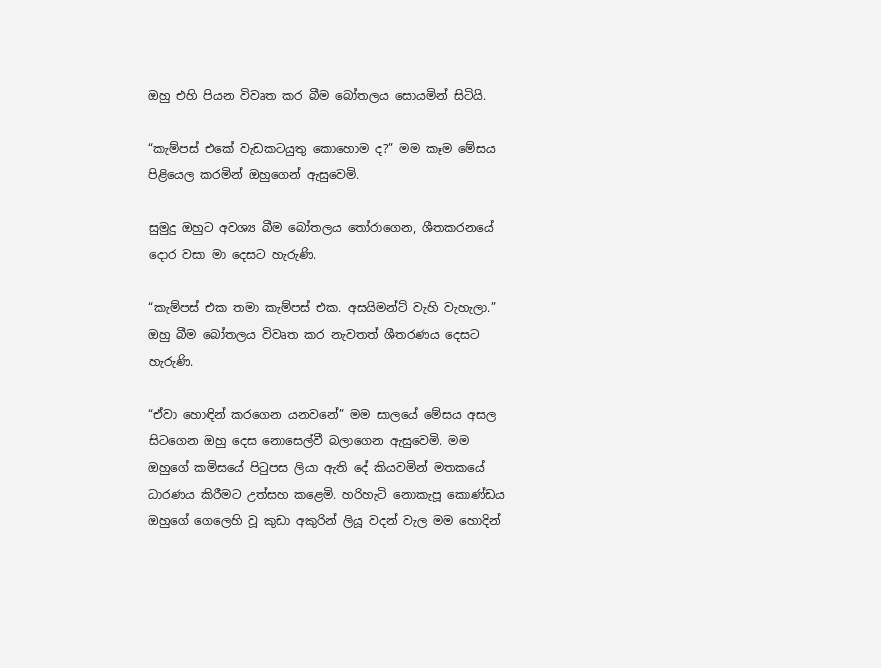ඔහු එහි පියන විවෘත කර බීම බෝතලය සොයමින් සිටියි.

“කැම්පස් එකේ වැඩකටයුතු කොහොම ද?” මම කෑම මේසය පිළියෙල කරමින් ඔහුගෙන් ඇසුවෙමි.

සුමුදු ඔහුට අවශ්‍ය බීම බෝතලය තෝරාගෙන, ශීතකරනයේ දොර වසා මා දෙසට හැරුණි.

“කැම්පස් එක තමා කැම්පස් එක. අසයිමන්ට් වැහි වැහැලා.” ඔහු බීම බෝතලය විවෘත කර නැවතත් ශීතරණය දෙසට හැරුණි.

“ඒවා හොඳින් කරගෙන යනවනේ” මම සාලයේ මේසය අසල සිටගෙන ඔහු දෙස නොසෙල්වී බලාගෙන ඇසුවෙමි. මම ඔහුගේ කමිසයේ පිටුපස ලියා ඇති දේ කියවමින් මතකයේ ධාරණය කිරීමට උත්සහ කළෙමි. හරිහැටි නොකැපූ කොණ්ඩය ඔහුගේ ගෙලෙහි වූ කුඩා අකුරින් ලියූ වදන් වැල මම හොදින්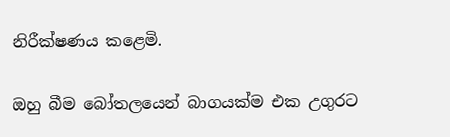නිරීක්ෂණය කළෙමි.

ඔහු බීම බෝතලයෙන් බාගයක්ම එක උගුරට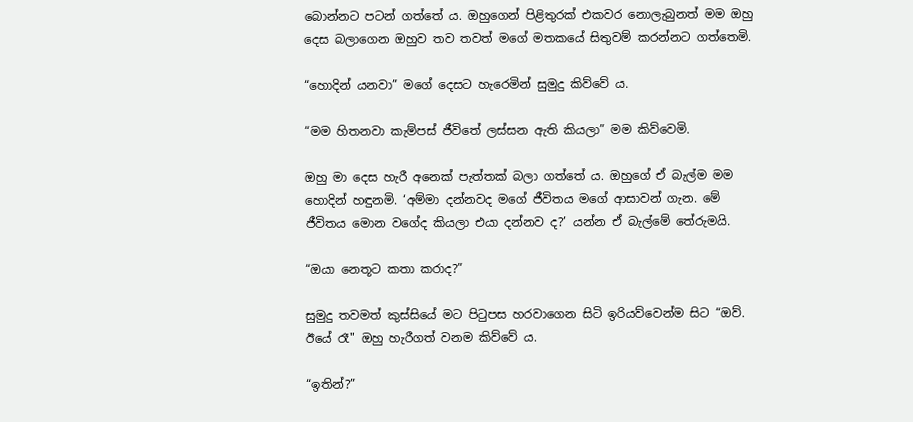බොන්නට පටන් ගත්තේ ය. ඔහුගෙන් පිළිතුරක් එකවර නොලැබුනත් මම ඔහු දෙස බලාගෙන ඔහුව තව තවත් මගේ මතකයේ සිතුවම් කරන්නට ගත්තෙමි.

“හොදින් යනවා” මගේ දෙසට හැරෙමින් සුමුදු කිව්වේ ය.

“මම හිතනවා කැම්පස් ජීවිතේ ලස්සන ඇති කියලා” මම කිව්වෙමි.

ඔහු මා දෙස හැරී අනෙක් පැත්තක් බලා ගත්තේ ය. ඔහුගේ ඒ බැල්ම මම හොදින් හඳුනමි. ‘අම්මා දන්නවද මගේ ජීවිතය මගේ ආසාවන් ගැන. මේ ජීවිතය මොන වගේද කියලා එයා දන්නව ද?’ යන්න ඒ බැල්මේ තේරුමයි.

“ඔයා නෙතූට කතා කරාද?”

සුමුදු තවමත් කුස්සියේ මට පිටුපස හරවාගෙන සිටි ඉරියව්වෙන්ම සිට “ඔව්. ඊයේ රෑ" ඔහු හැරීගත් වනම කිව්වේ ය.

“ඉතින්?”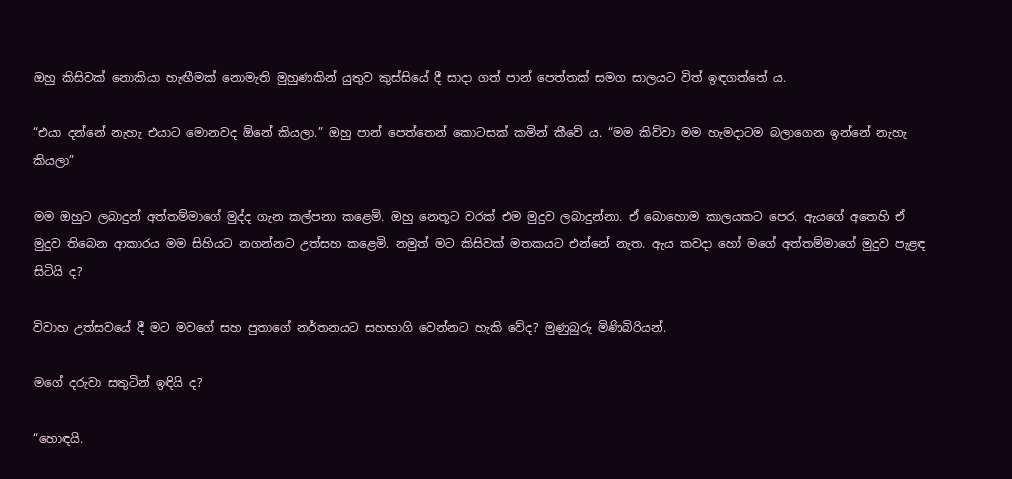ඔහු කිසිවක් නොකියා හැඟීමක් නොමැති මුහුණකින් යුතුව කුස්සියේ දී සාදා ගත් පාන් පෙත්තක් සමග සාලයට විත් ඉඳගත්තේ ය.

“එයා දන්නේ නැහැ එයාට මොනවද ඕනේ කියලා.” ඔහු පාන් පෙත්තෙන් කොටසක් කමින් කීවේ ය. “මම කිව්වා මම හැමදාටම බලාගෙන ඉන්නේ නැහැ කියලා”

මම ඔහුට ලබාදුන් අත්තම්මාගේ මුද්ද ගැන කල්පනා කළෙමි. ඔහු නෙතූට වරක් එම මුදුව ලබාදුන්නා. ඒ බොහොම කාලයකට පෙර. ඇයගේ අතෙහි ඒ මුදුව තිබෙන ආකාරය මම සිහියට නගන්නට උත්සහ කළෙමි. නමුත් මට කිසිවක් මතකයට එන්නේ නැත. ඇය කවදා හෝ මගේ අත්තම්මාගේ මුදුව පැළඳ සිටියි ද?

විවාහ උත්සවයේ දී මට මවගේ සහ පුතාගේ නර්තනයට සහභාගි වෙන්නට හැකි වේද? මුණුබුරු මිණිබිරියන්.

මගේ දරුවා සතුටින් ඉඳියි ද?

“හොඳයි.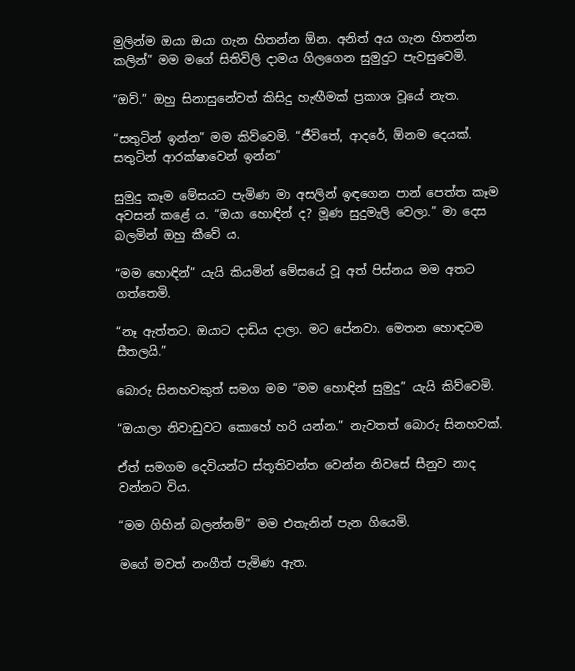මුලින්ම ඔයා ඔයා ගැන හිතන්න ඕන. අනිත් අය ගැන හිතන්න කලින්” මම මගේ සිතිවිලි දාමය ගිලගෙන සුමුදුට පැවසුවෙමි.

“ඔව්.” ඔහු සිනාසුනේවත් කිසිදු හැඟීමක් ප්‍රකාශ වූයේ නැත.

“සතුටින් ඉන්න” මම කිව්වෙමි. “ජීවිතේ, ආදරේ, ඕනම දෙයක්. සතුටින් ආරක්ෂාවෙන් ඉන්න”

සුමුදු කෑම මේසයට පැමිණ මා අසලින් ඉඳගෙන පාන් පෙත්ත කෑම අවසන් කළේ ය. “ඔයා හොඳින් ද? මූණ සුදුමැලි වෙලා.” මා දෙස බලමින් ඔහු කීවේ ය.

“මම හොඳින්” යැයි කියමින් මේසයේ වූ අත් පිස්නය මම අතට ගත්තෙමි.

“නෑ ඇත්තට. ඔයාට දාඩිය දාලා. මට පේනවා. මෙතන හොඳටම සීතලයි.”

බොරු සිනහවකුත් සමග මම “මම හොඳින් සුමුදු” යැයි කිව්වෙමි.

“ඔයාලා නිවාඩුවට කොහේ හරි යන්න.” නැවතත් බොරු සිනහවක්.

ඒත් සමගම දෙවියන්ට ස්තූතිවන්ත වෙන්න නිවසේ සීනුව නාද වන්නට විය.

“මම ගිහින් බලන්නම්” මම එතැනින් පැන ගියෙමි.

මගේ මවත් නංගීත් පැමිණ ඇත.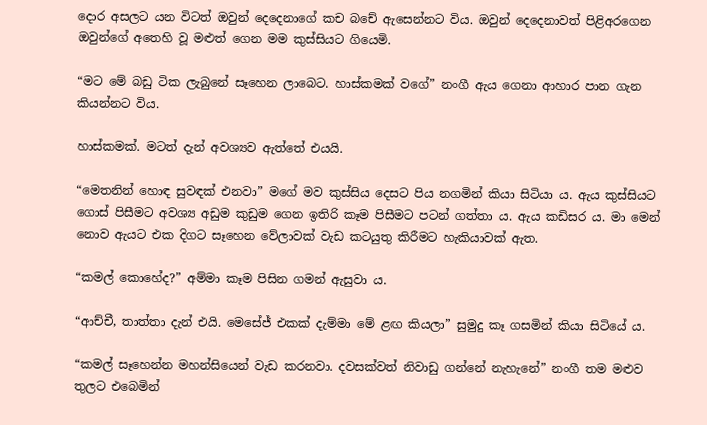දොර අසලට යන විටත් ඔවුන් දෙදෙනාගේ කච බචේ ඇසෙන්නට විය. ඔවුන් දෙදෙනාවත් පිළිඅරගෙන ඔවුන්ගේ අතෙහි වූ මළුත් ගෙන මම කුස්සියට ගියෙමි.

“මට මේ බඩු ටික ලැබුනේ සෑහෙන ලාබෙට. හාස්කමක් වගේ” නංගී ඇය ගෙනා ආහාර පාන ගැන කියන්නට විය.

හාස්කමක්. මටත් දැන් අවශ්‍යව ඇත්තේ එයයි.

“මෙතනින් හොඳ සුවඳක් එනවා” මගේ මව කුස්සිය දෙසට පිය නගමින් කියා සිටියා ය. ඇය කුස්සියට ගොස් පිසීමට අවශ්‍ය අඩුම කුඩුම ගෙන ඉතිරි කෑම පිසීමට පටන් ගත්තා ය. ඇය කඩිසර ය. මා මෙන් නොව ඇයට එක දිගට සෑහෙන වේලාවක් වැඩ කටයුතු කිරීමට හැකියාවක් ඇත.

“කමල් කොහේද?” අම්මා කෑම පිසින ගමන් ඇසුවා ය.

“ආච්චී, තාත්තා දැන් එයි. මෙසේජ් එකක් දැම්මා මේ ළඟ කියලා” සුමුදු කෑ ගසමින් කියා සිටියේ ය.

“කමල් සෑහෙන්න මහන්සියෙන් වැඩ කරනවා. දවසක්වත් නිවාඩු ගන්නේ නැහැනේ” නංගී තම මළුව තුලට එබෙමින්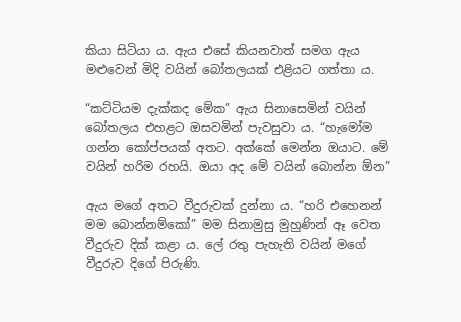කියා සිටියා ය. ඇය එසේ කියනවාත් සමග ඇය මළුවෙන් මිදි වයින් බෝතලයක් එළියට ගත්තා ය.

“කට්ටියම දැක්කද මේක” ඇය සිනාසෙමින් වයින් බෝතලය එහළට ඔසවමින් පැවසුවා ය. “හැමෝම ගන්න කෝප්පයක් අතට. අක්කේ මෙන්න ඔයාට. මේ වයින් හරිම රහයි. ඔයා අද මේ වයින් බොන්න ඕන”

ඇය මගේ අතට වීදුරුවක් දුන්නා ය. “හරි එහෙනන් මම බොන්නම්කෝ” මම සිනාමුසු මුහුණින් ඈ වෙත වීදුරුව දික් කළා ය. ලේ රතු පැහැති වයින් මගේ වීදුරුව දිගේ පිරුණි.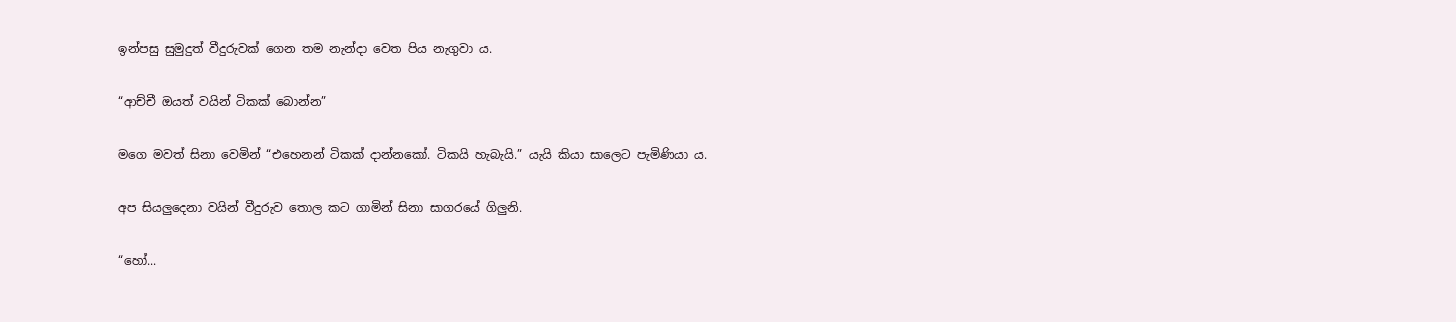ඉන්පසු සුමුදුත් වීදුරුවක් ගෙන තම නැන්දා වෙත පිය නැගුවා ය.

“ආච්චී ඔයත් වයින් ටිකක් බොන්න”

මගෙ මවත් සිනා වෙමින් “එහෙනන් ටිකක් දාන්නකෝ. ටිකයි හැබැයි.” යැයි කියා සාලෙට පැමිණියා ය.

අප සියලුදෙනා වයින් වීදුරුව තොල කට ගාමින් සිනා සාගරයේ ගිලුනි.

“හෝ...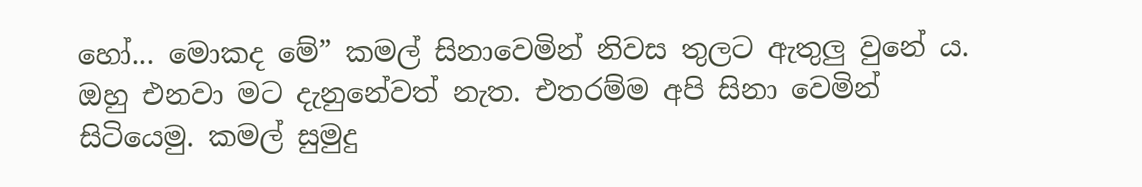හෝ... මොකද මේ” කමල් සිනාවෙමින් නිවස තුලට ඇතුලු වුනේ ය. ඔහු එනවා මට දැනුනේවත් නැත. එතරම්ම අපි සිනා වෙමින් සිටියෙමු. කමල් සුමුදු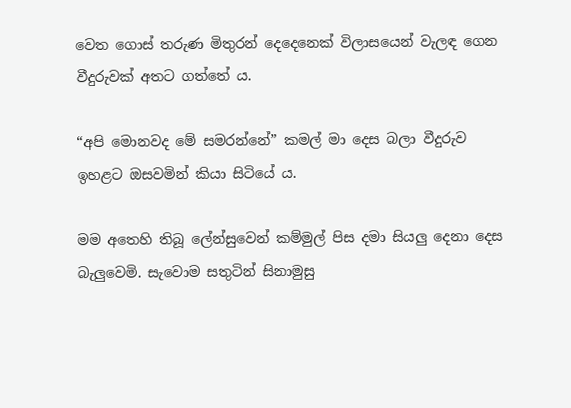වෙත ගොස් තරුණ මිතුරන් දෙදෙනෙක් විලාසයෙන් වැලඳ ගෙන වීදුරුවක් අතට ගත්තේ ය.

“අපි මොනවද මේ සමරන්නේ” කමල් මා දෙස බලා වීදුරුව ඉහළට ඔසවමින් කියා සිටියේ ය.

මම අතෙහි තිබූ ලේන්සුවෙන් කම්මුල් පිස දමා සියලු දෙනා දෙස බැලුවෙමි. සැවොම සතුටින් සිනාමුසු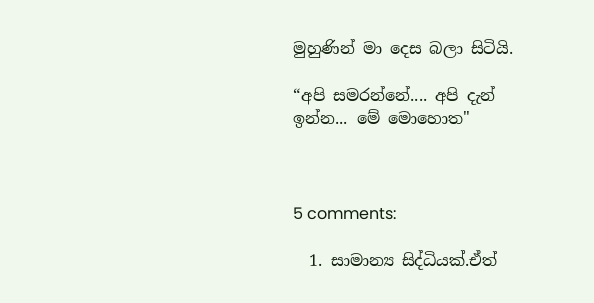මුහුණින් මා දෙස බලා සිටියි.

“අපි සමරන්නේ.... අපි දැන් ඉන්න... මේ මොහොත"



5 comments:

  1. සාමාන්‍ය සිද්ධියක්.ඒත්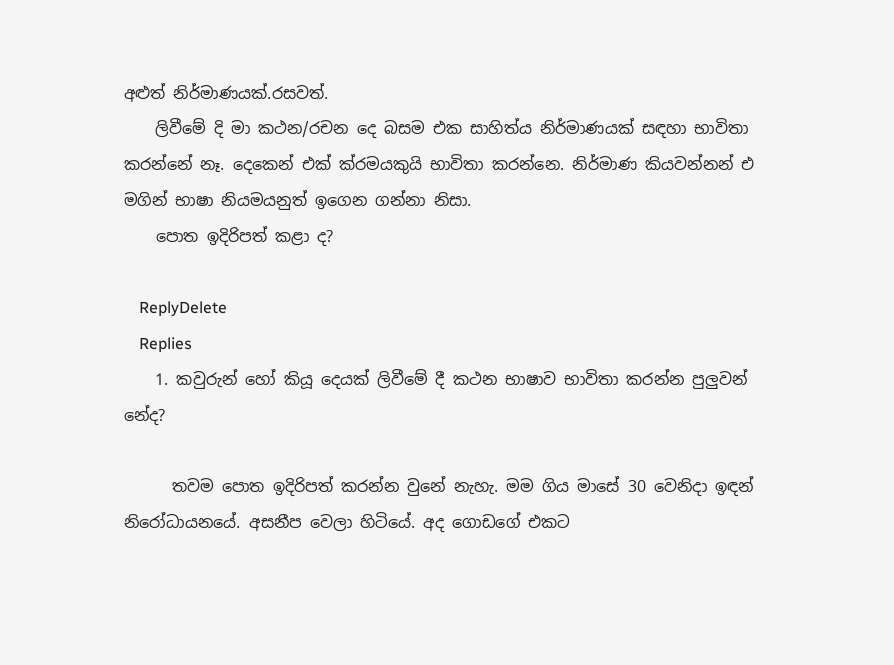අළුත් නිර්මාණයක්.රසවත්.
    ලිවීමේ දි මා කථන/රචන දෙ බසම එක සාහිත්ය නිර්මාණයක් සඳහා භාවිතා කරන්නේ නෑ. දෙකෙන් එක් ක්රමයකුයි භාවිතා කරන්නෙ. නිර්මාණ කියවන්නන් එ මගින් භාෂා නියමයනුත් ඉගෙන ගන්නා නිසා.
    පොත ඉදිරිපත් කළා ද?

    ReplyDelete
    Replies
    1. කවුරුන් හෝ කියූ දෙයක් ලිවීමේ දී කථන භාෂාව භාවිතා කරන්න පුලුවන් නේද?

      තවම පොත ඉදිරිපත් කරන්න වුනේ නැහැ. මම ගිය මාසේ 30 වෙනිදා ඉඳන් නිරෝධායනයේ. අසනීප වෙලා හිටියේ. අද ගොඩගේ එකට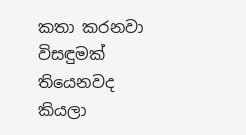කතා කරනවා විසඳුමක් තියෙනවද කියලා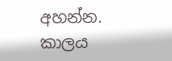අහන්න. කාලය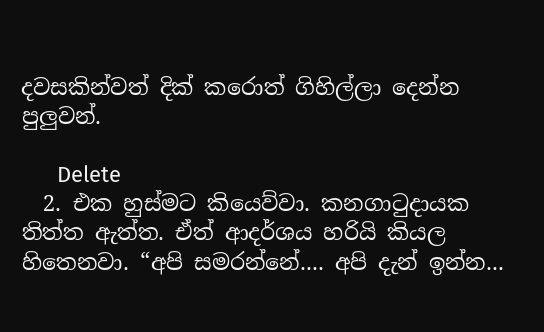දවසකින්වත් දික් කරොත් ගිහිල්ලා දෙන්න පුලුවන්.

      Delete
  2. එක හුස්මට කියෙව්වා. කනගාටුදායක තිත්ත ඇත්ත. ඒත් ආදර්ශය හරියි කියල හිතෙනවා. “අපි සමරන්නේ.... අපි දැන් ඉන්න...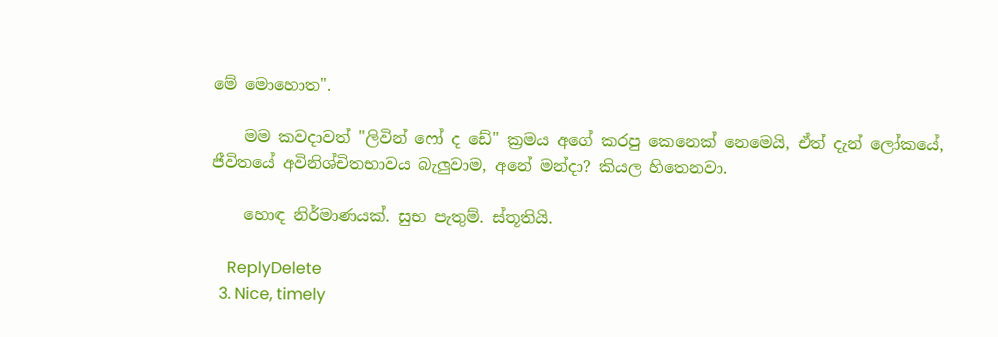මේ මොහොත".

    මම කවදාවත් "ලිවින් ෆෝ ද ඩේ" ක්‍රමය අගේ කරපු කෙනෙක් නෙමෙයි, ඒත් දැන් ලෝකයේ, ජීවිතයේ අවිනිශ්චිතභාවය බැලුවාම, අනේ මන්දා? කියල හිතෙනවා.

    හොඳ නිර්මාණයක්. සුභ පැතුම්. ස්තූතියි.

    ReplyDelete
  3. Nice, timely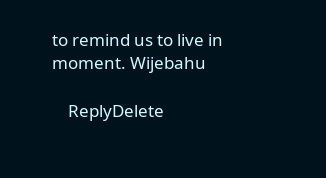to remind us to live in moment. Wijebahu

    ReplyDelete